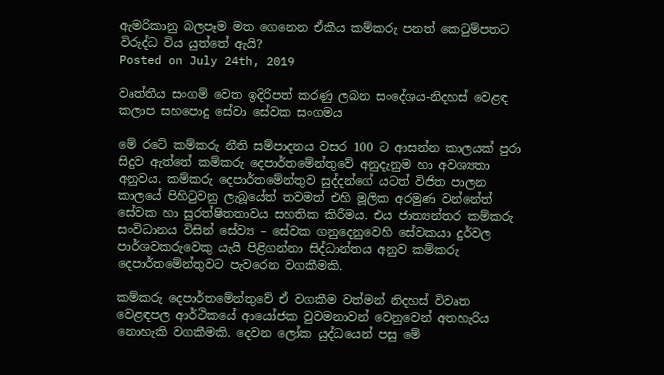ඇමරිකානු බලපෑම මත ගෙනෙන ඒකීය කම්කරු පනත් කෙටුම්පතට විරුද්ධ විය යුත්තේ ඇයි?
Posted on July 24th, 2019

වෘත්තීය සංගම් වෙත ඉදිරිපත් කරණු ලබන සංදේශය-නිදහස් වෙළඳ කලාප සහපොදු සේවා සේවක සංගමය

මේ රටේ කම්කරු නීති සම්පාදනය වසර 100 ට ආසන්න කාලයක් පුරා සිදුව ඇත්තේ කම්කරු දෙපාර්තමේන්තුවේ අනුදැනුම හා අවශ්‍යතා අනුවය. කම්කරු දෙපාර්තමේන්තුව සුද්දන්ගේ යටත් විජිත පාලන කාලයේ පිහිටුවනු ලැබූයේත් තවමත් එහි මූලික අරමුණ වන්නේත් සේවක හා සුරත්ෂිතතාවය සහතික කිරීමය. එය ජාත්‍යන්තර කම්කරු සංවිධානය විසින් සේව්‍ය – සේවක ගනුදෙනුවෙහි සේවකයා දුර්වල පාර්ශවකරුවෙකු යැයි පිළිගන්නා සිද්ධාන්තය අනුව කම්කරු දෙපාර්තමේන්තුවට පැවරෙන වගකීමකි.

කම්කරු දෙපාර්තමේන්තුවේ ඒ වගකීම වත්මන් නිදහස් විවෘත වෙළඳපල ආර්ථිකයේ ආයෝජක වුවමනාවන් වෙනුවෙන් අතහැරිය නොහැකි වගකීමකි. දෙවන ලෝක යුද්ධයෙන් පසු මේ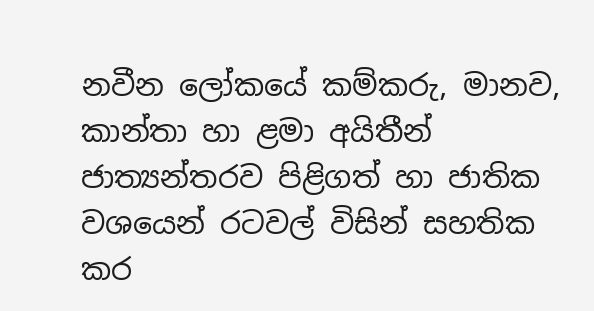නවීන ලෝකයේ කම්කරු, මානව, කාන්තා හා ළමා අයිතීන් ජාත්‍යන්තරව පිළිගත් හා ජාතික වශයෙන් රටවල් විසින් සහතික කර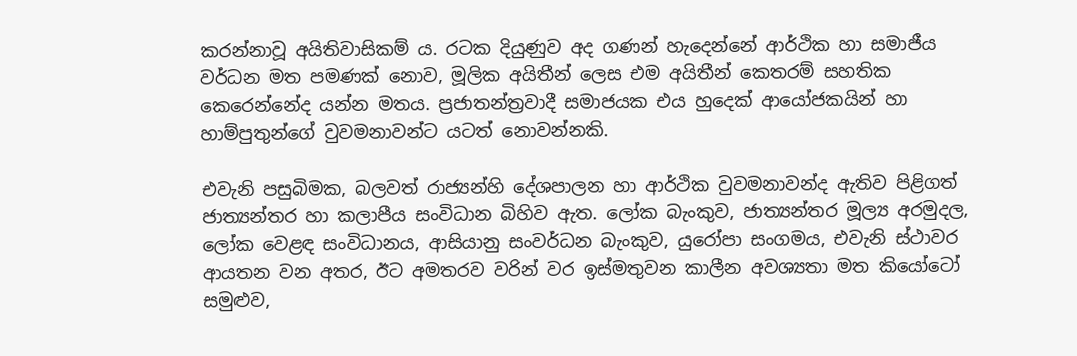කරන්නාවූ අයිතිවාසිකම් ය. රටක දියුණුව අද ගණන් හැදෙන්නේ ආර්ථික හා සමාජීය වර්ධන මත පමණක් නොව, මූලික අයිතීන් ලෙස එම අයිතීන් කෙතරම් සහතික කෙරෙන්නේද යන්න මතය. ප්‍රජාතන්ත්‍රවාදී සමාජයක එය හුදෙක් ආයෝජකයින් හා හාම්පුතුන්ගේ වුවමනාවන්ට යටත් නොවන්නකි.

එවැනි පසුබිමක, බලවත් රාජ්‍යන්හි දේශපාලන හා ආර්ථික වුවමනාවන්ද ඇතිව පිළිගත් ජාත්‍යන්තර හා කලාපීය සංවිධාන බිහිව ඇත. ලෝක බැංකුව, ජාත්‍යන්තර මූල්‍ය අරමුදල, ලෝක වෙළඳ සංවිධානය, ආසියානු සංවර්ධන බැංකුව, යුරෝපා සංගමය, එවැනි ස්ථාවර ආයතන වන අතර, ඊට අමතරව වරින් වර ඉස්මතුවන කාලීන අවශ්‍යතා මත කියෝටෝ සමුළුව,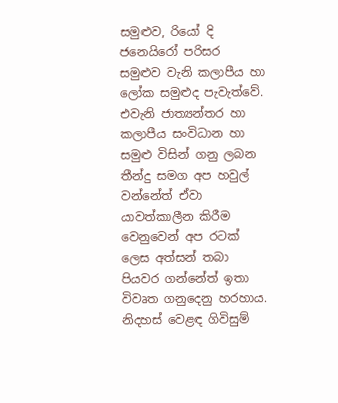සමුළුව, රියෝ දි ජනෙයිරෝ පරිසර සමුළුව වැනි කලාපීය හා ලෝක සමුළුද පැවැත්වේ. එවැනි ජාත්‍යන්තර හා කලාපීය සංවිධාන හා සමුළු විසින් ගනු ලබන තීන්දු සමග අප හවුල් වන්නේත් ඒවා යාවත්කාලීන කිරීම වෙනුවෙන් අප රටක් ලෙස අත්සන් තබා පියවර ගන්නේත් ඉතා විවෘත ගනුදෙනු හරහාය. නිදහස් වෙළඳ ගිවිසුම්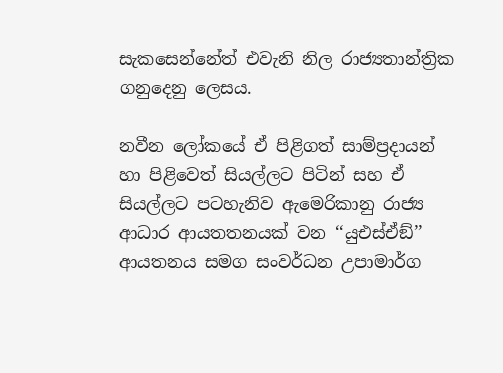සැකසෙන්නේත් එවැනි නිල රාජ්‍යතාන්ත්‍රික ගනුදෙනු ලෙසය.

නවීන ලෝකයේ ඒ පිළිගත් සාම්ප්‍රදායන් හා පිළිවෙත් සියල්ලට පිටින් සහ ඒ සියල්ලට පටහැනිව ඇමෙරිකානු රාජ්‍ය ආධාර ආයතතනයක් වන ‘‘යුඑස්ඒඞ්’’ ආයතනය සමග සංවර්ධන උපාමාර්ග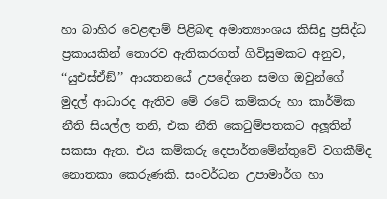හා බාහිර වෙළඳාම් පිළිබඳ අමාත්‍යාංශය කිසිදු ප්‍රසිද්ධ ප්‍රකායකින් තොරව ඇතිකරගත් ගිවිසුමකට අනුව, ‘‘යුඑස්ඒඞ්’’ ආයතනයේ උපදේශන සමග ඔවුන්ගේ මුදල් ආධාරද ඇතිව මේ රටේ කම්කරු හා කාර්මික නීති සියල්ල තනි, එක නීති කෙටුම්පතකට අලූතින් සකසා ඇත. එය කම්කරු දෙපාර්තමේන්තුවේ වගකීම්ද නොතකා කෙරුණකි. සංවර්ධන උපාමාර්ග හා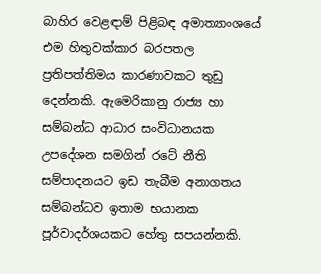බාහිර වෙළඳාම් පිළිබඳ අමාත්‍යාංශයේ එම හිතුවක්කාර බරපතල ප්‍රතිපත්තිමය කාරණාවකට තුඩු දෙන්නකි. ඇමෙරිකානු රාජ්‍ය හා සම්බන්ධ ආධාර සංවිධානයක උපදේශන සමගින් රටේ නීති සම්පාදනයට ඉඩ තැබීම අනාගතය සම්බන්ධව ඉතාම භයානක පූර්වාදර්ශයකට හේතු සපයන්නකි.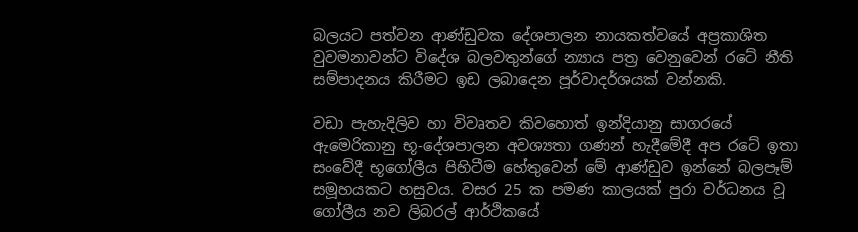බලයට පත්වන ආණ්ඩුවක දේශපාලන නායකත්වයේ අප්‍රකාශිත වුවමනාවන්ට විදේශ බලවතුන්ගේ න්‍යාය පත්‍ර වෙනුවෙන් රටේ නීති සම්පාදනය කිරීමට ඉඩ ලබාදෙන පූර්වාදර්ශයක් වන්නකි.

වඩා පැහැදිලිව හා විවෘතව කිවහොත් ඉන්දියානු සාගරයේ ඇමෙරිකානු භූ-දේශපාලන අවශ්‍යතා ගණන් හැදීමේදී අප රටේ ඉතා සංවේදී භූගෝලීය පිහිටීම හේතුවෙන් මේ ආණ්ඩුව ඉන්නේ බලපෑම් සමූහයකට හසුවය. වසර 25 ක පමණ කාලයක් පුරා වර්ධනය වූ ගෝලීය නව ලිබරල් ආර්ථිකයේ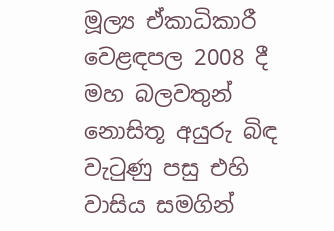මූල්‍ය ඒකාධිකාරී වෙළඳපල 2008 දී මහ බලවතුන් නොසිතූ අයුරු බිඳ වැටුණු පසු එහි වාසිය සමගින්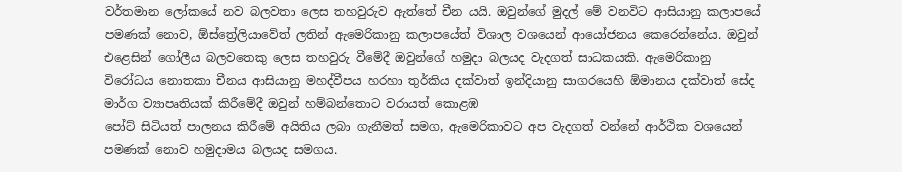වර්තමාන ලෝකයේ නව බලවතා ලෙස තහවුරුව ඇත්තේ චීන යයි. ඔවුන්ගේ මුදල් මේ වනවිට ආසියානු කලාපයේ පමණක් නොව, ඕස්ත්‍රේලියාවේත් ලතින් ඇමෙරිකානු කලාපයේත් විශාල වශයෙන් ආයෝජනය කෙරෙන්නේය. ඔවුන් එළෙසින් ගෝලීය බලවතෙකු ලෙස තහවුරු වීමේදී ඔවුන්ගේ හමුදා බලයද වැදගත් සාධකයකි. ඇමෙරිකානු විරෝධය නොතකා චීනය ආසියානු මහද්වීපය හරහා තුර්කිය දක්වාත් ඉන්දියානු සාගරයෙහි ඕමානය දක්වාත් සේද මාර්ග ව්‍යාපෘතියක් කිරීමේදී ඔවුන් හම්බන්තොට වරායත් කොළඹ
පෝට් සිටියත් පාලනය කිරීමේ අයිතිය ලබා ගැනීමත් සමග, ඇමෙරිකාවට අප වැදගත් වන්නේ ආර්ථික වශයෙන් පමණක් නොව හමුදාමය බලයද සමගය.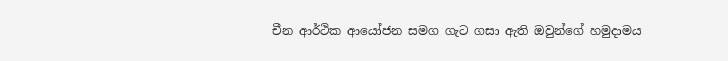චීන ආර්ථික ආයෝජන සමග ගැට ගසා ඇති ඔවුන්ගේ හමුදාමය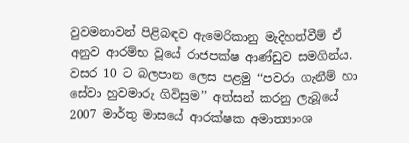වුවමනාවන් පිළිබඳව ඇමෙරිකානු මැදිහත්වීම් ඒ අනුව ආරම්භ වූයේ රාජපක්ෂ ආණ්ඩුව සමගින්ය. වසර 10 ට බලපාන ලෙස පළමු ‘‘පවරා ගැනීම් හා සේවා හුවමාරු ගිවිසුම’’ අත්සන් කරනු ලැබූයේ 2007 මාර්තු මාසයේ ආරක්ෂක අමාත්‍යාංශ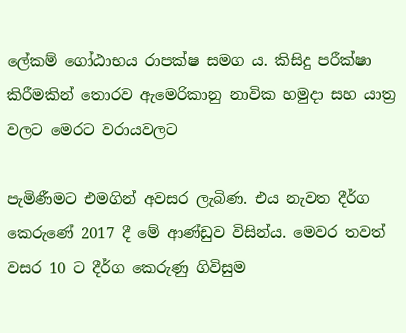ලේකම් ගෝඨාභය රාපක්ෂ සමග ය. කිසිදු පරීක්ෂා කිරීමකින් තොරව ඇමෙරිකානු නාවික හමුදා සහ යාත්‍ර වලට මෙරට වරායවලට

පැමිණීමට එමගින් අවසර ලැබිණ. එය නැවත දීර්ග කෙරුණේ 2017 දී මේ ආණ්ඩුව විසින්ය. මෙවර තවත් වසර 10 ට දීර්ග කෙරුණු ගිවිසුම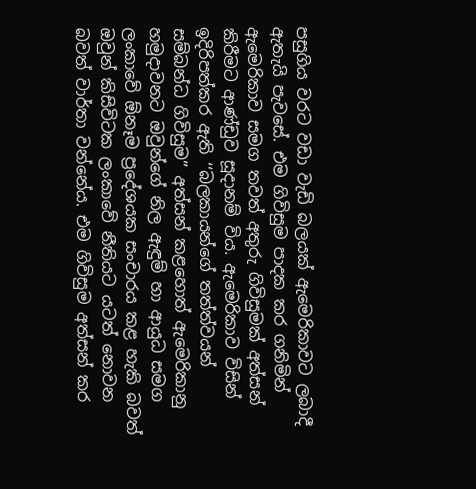පසුගිය වරට වඩා වැඩි බලයක් ඇමෙරිකාවට ලබාදී ඇතැයි පැවසේ. එම ගිවිසුම පාදක කර ගනිමින් ඇමෙරිකාව සමග තවත් අතුරු ගිවිසුමක් අත්සන් කිරීමට ආණ්ඩුව සූදානම් විය. ඇමෙරිකාව විසින් ඉදිරිපත්කර ඇති ‘‘බලකායන්ගේ තත්ත්වයන් සම්බන්ධ ගිවිසුම’’ අත්සන් කළහොත් ඇමෙරිකානු හමුදාවනට ඔවුන්ගේ නිල ඇඳුම් හා ආයුධ සමග ලංකාවේ ඕනෑම ප්‍රදේශයක සංචාරය කළ හැකි බවත් ඔවුන් කිසිවිටක ලංකාවේ නීතියට යටත් නොවන බවත් වාර්තා වන්නේය. එම ගිවිසුම අත්සන් කර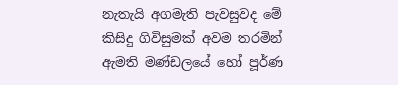නැතැයි අගමැති පැවසුවද මේ කිසිදු ගිවිසුමක් අවම තරමින් ඇමති මණ්ඩලයේ හෝ පූර්ණ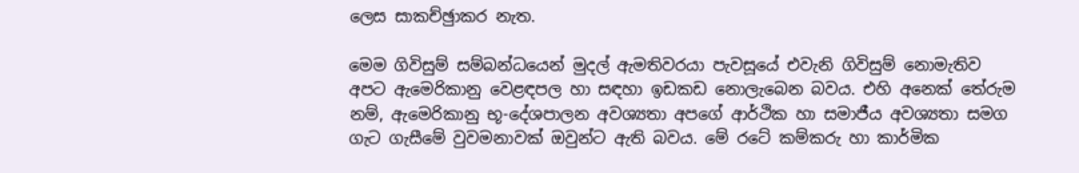ලෙස සාකච්ඡුාකර නැත.

මෙම ගිවිසුම් සම්බන්ධයෙන් මුදල් ඇමතිවරයා පැවසූයේ එවැනි ගිවිසුම් නොමැතිව අපට ඇමෙරිකානු වෙළඳපල හා සඳහා ඉඩකඩ නොලැබෙන බවය. එහි අනෙක් තේරුම නම්, ඇමෙරිකානු භූ-දේශපාලන අවශ්‍යතා අපගේ ආර්ථික හා සමාජීය අවශ්‍යතා සමග ගැට ගැසීමේ වුවමනාවක් ඔවුන්ට ඇති බවය. මේ රටේ කම්කරු හා කාර්මික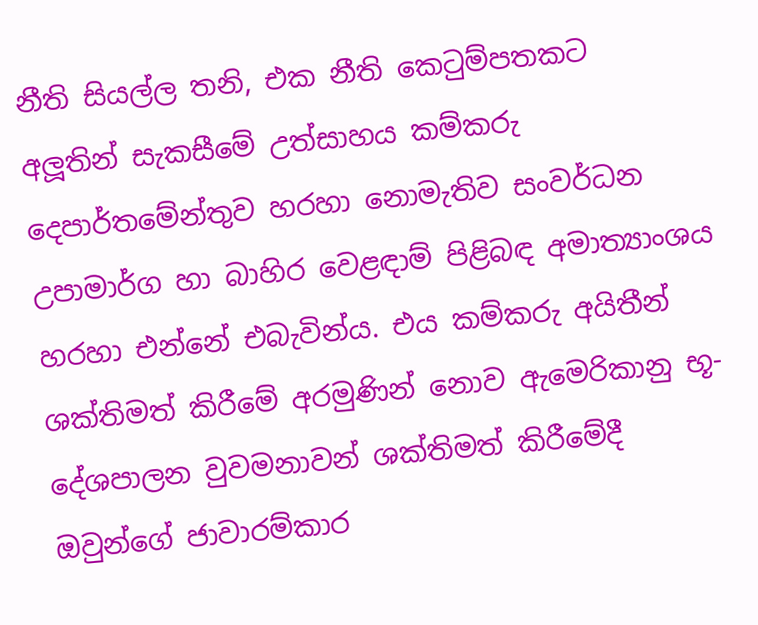නීති සියල්ල තනි, එක නීති කෙටුම්පතකට අලූතින් සැකසීමේ උත්සාහය කම්කරු දෙපාර්තමේන්තුව හරහා නොමැතිව සංවර්ධන උපාමාර්ග හා බාහිර වෙළඳාම් පිළිබඳ අමාත්‍යාංශය හරහා එන්නේ එබැවින්ය. එය කම්කරු අයිතීන් ශක්තිමත් කිරීමේ අරමුණින් නොව ඇමෙරිකානු භූ-දේශපාලන වුවමනාවන් ශක්තිමත් කිරීමේදී ඔවුන්ගේ ජාවාරම්කාර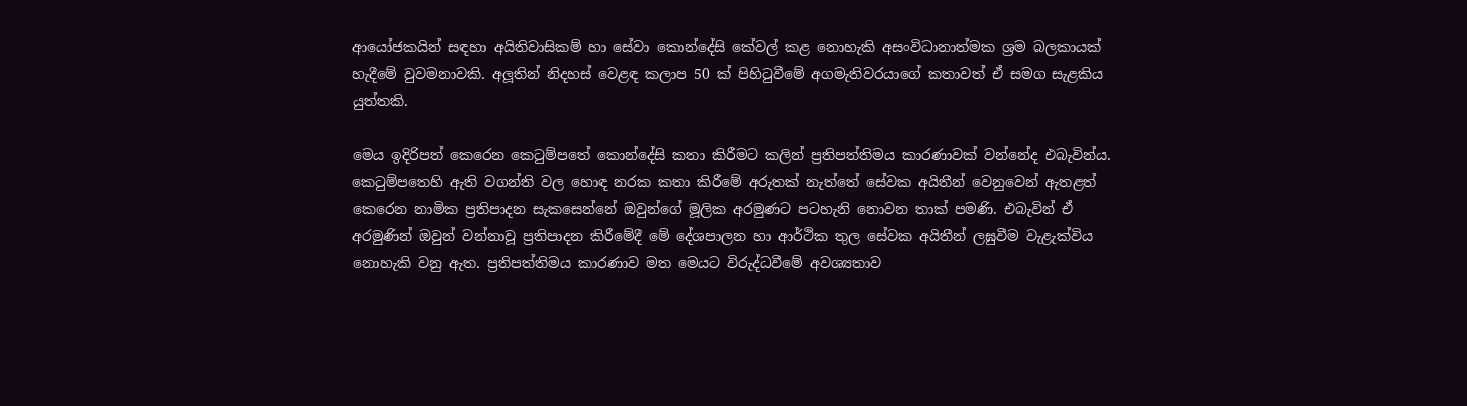ආයෝජකයින් සඳහා අයිතිවාසිකම් හා සේවා කොන්දේසි කේවල් කළ නොහැකි අසංවිධානාත්මක ශ්‍රම බලකායක් හැදීමේ වුවමනාවකි. අලූතින් නිදහස් වෙළඳ කලාප 50 ක් පිහිටුවීමේ අගමැතිවරයාගේ කතාවත් ඒ සමග සැළකිය යුත්තකි.

මෙය ඉදිරිපත් කෙරෙන කෙටුම්පතේ කොන්දේසි කතා කිරීමට කලින් ප්‍රතිපත්තිමය කාරණාවක් වන්නේද එබැවින්ය. කෙටුම්පතෙහි ඇති වගන්ති වල හොඳ නරක කතා කිරීමේ අරුතක් නැත්තේ සේවක අයිතීන් වෙනුවෙන් ඇතළත් කෙරෙන නාමික ප්‍රතිපාදන සැකසෙන්නේ ඔවුන්ගේ මූලික අරමුණට පටහැනි නොවන තාක් පමණි. එබැවින් ඒ අරමුණින් ඔවුන් වන්නාවූ ප්‍රතිපාදන කිරීමේදී මේ දේශපාලන හා ආර්ථික තුල සේවක අයිතීන් ලඝුවීම වැළැක්විය නොහැකි වනු ඇත. ප්‍රතිපත්තිමය කාරණාව මත මෙයට විරුද්ධවීමේ අවශ්‍යතාව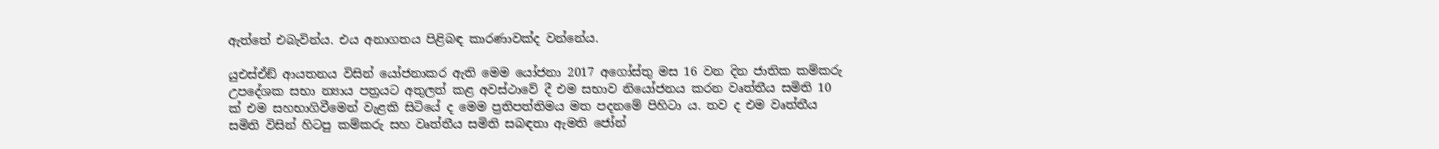ඇත්තේ එබැවින්ය. එය අනාගතය පිළිබඳ කාරණාවක්ද වන්නේය.

යුඑස්ඒඞ් ආයතනය විසින් යෝජනාකර ඇති මෙම යෝජනා 2017 අගෝස්තු මස 16 වන දින ජාතික කම්කරු උපදේශක සභා න්‍යාය පත්‍රයට අතුලත් කළ අවස්ථාවේ දී එම සභාව නියෝජනය කරන වෘත්තීය සමිති 10 ක් එම සහභාගිවීමෙන් වැළකි සිටියේ ද මෙම ප්‍රතිපත්තිමය මත පදනමේ පිහිටා ය. තව ද එම වෘත්තීය සමිති විසින් හිටපු කම්කරු සහ වෘත්තීය සමිති සබඳතා ඇමති ජෝන්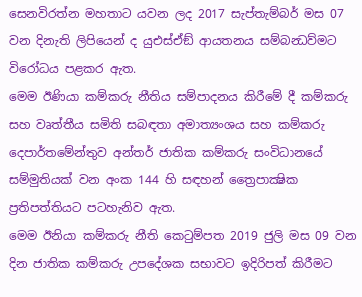සෙනවිරත්න මහතාට යවන ලද 2017 සැප්තැම්බර් මස 07 වන දිනැති ලිපියෙන් ද යුඑස්ඒඞ් ආයතනය සම්බන්‍ධව්මට විරෝධය පළකර ඇත.
මෙම ඊණියා කම්කරු නීතිය සම්පාදනය කිරීමේ දී කම්කරු සහ වෘත්තීය සමිති සබඳතා අමාත්‍යංශය සහ කම්කරු දෙපාර්තමේන්තුව අන්තර් ජාතික කම්කරු සංවිධානයේ සම්මුතියක් වන අංක 144 හි සඳහන් ත්‍රෛපාක්‍ෂික ප්‍රතිපත්තියට පටහැනිව ඇත.
මෙම ඊනියා කම්කරු නීති කෙටුම්පත 2019 ජුලි මස 09 වන දින ජාතික කම්කරු උපදේශක සභාවට ඉදිරිපත් කිරීමට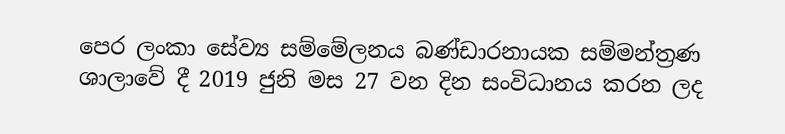පෙර ලංකා සේව්‍ය සම්මේලනය බණ්ඩාරනායක සම්මන්ත්‍රණ ශාලාවේ දී 2019 ජුනි මස 27 වන දින සංවිධානය කරන ලද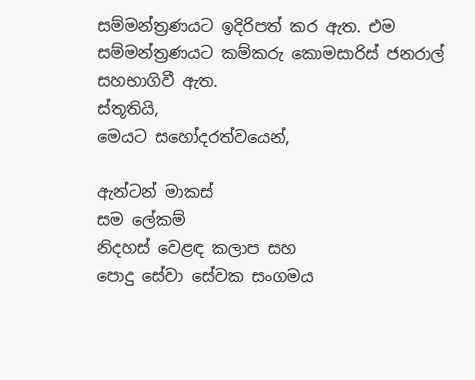සම්මන්ත්‍රණයට ඉදිරිපත් කර ඇත. එම සම්මන්ත්‍රණයට කම්කරු කොමසාරිස් ජනරාල් සහභාගිවී ඇත.
ස්තූතියි,
මෙයට සහෝදරත්වයෙන්,

ඇන්ටන් මාකස්
සම ලේකම්
නිදහස් වෙළඳ කලාප සහ
පොදු සේවා සේවක සංගමය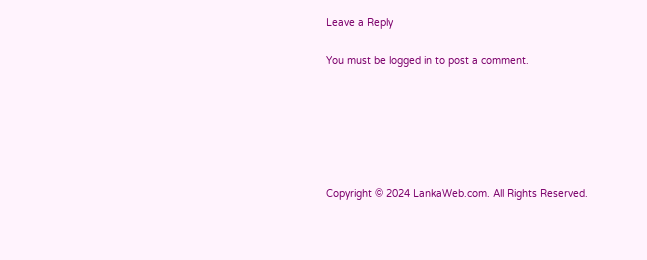Leave a Reply

You must be logged in to post a comment.






Copyright © 2024 LankaWeb.com. All Rights Reserved.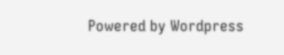Powered by Wordpress